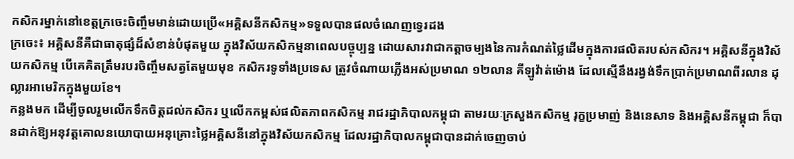កសិករម្នាក់នៅខេត្តក្រចេះចិញ្ចឹមមាន់ដោយប្រើ«អគ្គិសនីកសិកម្ម»ទទួលបានផលចំណេញទ្វេរដង
ក្រចេះ៖ អគ្គិសនីគឺជាធាតុផ្សំដ៏សំខាន់បំផុតមួយ ក្នុងវិស័យកសិកម្មនាពេលបច្ចុប្បន្ន ដោយសារវាជាកត្តាចម្បងនៃការកំណត់ថ្លៃដើមក្នុងការផលិតរបស់កសិករ។ អគ្គិសនីក្នុងវិស័យកសិកម្ម បើគេគិតត្រឹមរបរចិញ្ចឹមសត្វតែមួយមុខ កសិករទូទាំងប្រទេស ត្រូវចំណាយភ្លើងអស់ប្រមាណ ១២លាន គីឡូវ៉ាត់ម៉ោង ដែលស្មើនឹងរង្វង់ទឹកប្រាក់ប្រមាណពីរលាន ដុល្លារអាមេរិកក្នុងមួយខែ។
កន្លងមក ដើម្បីចូលរួមលើកទឹកចិត្តដល់កសិករ ឬលើកកម្ពស់ផលិតភាពកសិកម្ម រាជរដ្ឋាភិបាលកម្ពុជា តាមរយៈក្រសួងកសិកម្ម រុក្ខប្រមាញ់ និងនេសាទ និងអគ្គិសនីកម្ពុជា ក៏បានដាក់ឱ្យអនុវត្តគោលនយោបាយអនុគ្រោះថ្លៃអគ្គិសនីនៅក្នុងវិស័យកសិកម្ម ដែលរដ្ឋាភិបាលកម្ពុជាបានដាក់ចេញចាប់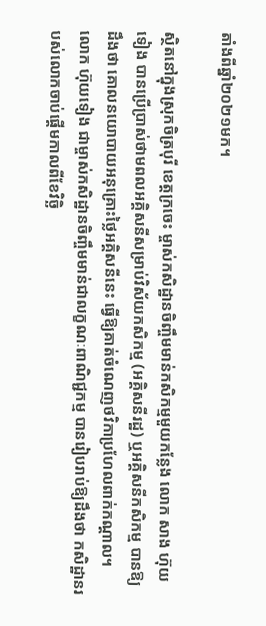តាំងពីឆ្នាំ២០២១មក។

ស្ថិតនៅក្នុងស្រុកចិត្របុរី ខេត្តក្រចេះ ម្ចាស់កសិដ្ឋានចិញ្ចឹមមាន់កសិកម្មមួយកន្លែង លោក សាង ហ៊ុយទៀង បានប្រើប្រាស់ថាមពលអគ្គិសនីសម្រាប់វិស័យកសិកម្ម (អគ្គិសនីរដ្ឋ) ឬអគ្គិសនីកសិកម្ម បានឱ្យដឹងថា គោលនយោបាយអនុគ្រោះថ្លៃអគ្គិសនីនេះ ធ្វើឱ្យគាត់ចំណេញថវិកាប្រហែលពាក់កណ្តាល។
លោក ហ៊ុយទៀង ជាម្ចាស់កសិដ្ឋានចិញ្ចឹមមាន់ជាលក្ខណៈពាណិជ្ជកម្ម បានរៀបរាប់ឱ្យដឹងថា កសិដ្ឋានរបស់លោកចាប់ផ្ដើមកាលពីខែវិច្ឆិ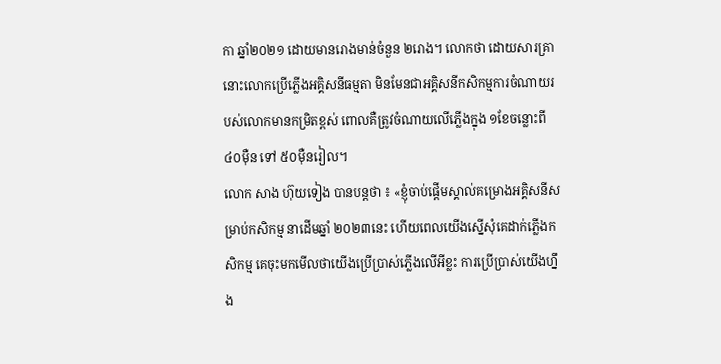កា ឆ្នាំ២០២១ ដោយមានរោងមាន់ចំនួន ២រោង។ លោកថា ដោយសារគ្រានោះលោកប្រើភ្លើងអគ្គិសនីធម្មតា មិនមែនជាអគ្គិសនីកសិកម្មការចំណាយរបស់លោកមានកម្រិតខ្ពស់ ពោលគឺត្រូវចំណាយលើភ្លើងក្នុង ១ខែចន្លោះពី ៤០ម៉ឺន ទៅ ៥០ម៉ឺនរៀល។
លោក សាង ហ៊ុយទៀង បានបន្តថា ៖ «ខ្ញុំចាប់ផ្ដើមស្គាល់គម្រោងអគ្គិសនីសម្រាប់កសិកម្ម នាដើមឆ្នាំ ២០២៣នេះ ហើយពេលយើងស្នើសុំគេដាក់ភ្លើងកសិកម្ម គេចុះមកមើលថាយើងប្រើប្រាស់ភ្លើងលើអីខ្លះ ការប្រើប្រាស់យើងហ្នឹង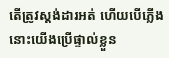តើត្រូវស្តង់ដារអត់ ហើយបើភ្លើងនោះយើងប្រើផ្ទាល់ខ្លួន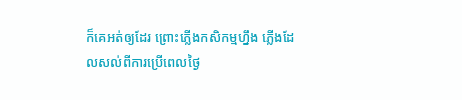ក៏គេអត់ឲ្យដែរ ព្រោះភ្លើងកសិកម្មហ្នឹង ភ្លើងដែលសល់ពីការប្រើពេលថ្ងៃ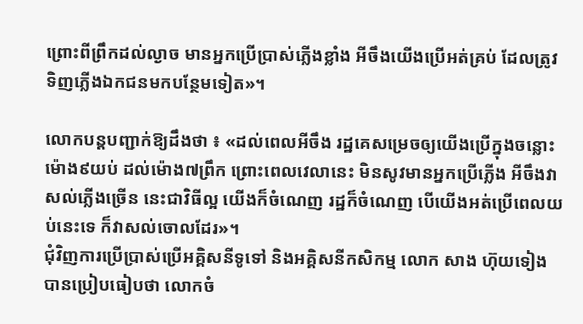ព្រោះពីព្រឹកដល់ល្ងាច មានអ្នកប្រើប្រាស់ភ្លើងខ្លាំង អីចឹងយើងប្រើអត់គ្រប់ ដែលត្រូវទិញភ្លើងឯកជនមកបន្ថែមទៀត»។

លោកបន្តបញ្ជាក់ឱ្យដឹងថា ៖ «ដល់ពេលអីចឹង រដ្ឋគេសម្រេចឲ្យយើងប្រើក្នុងចន្លោះម៉ោង៩យប់ ដល់ម៉ោង៧ព្រឹក ព្រោះពេលវេលានេះ មិនសូវមានអ្នកប្រើភ្លើង អីចឹងវាសល់ភ្លើងច្រើន នេះជាវិធីល្អ យើងក៏ចំណេញ រដ្ឋក៏ចំណេញ បើយើងអត់ប្រើពេលយប់នេះទេ ក៏វាសល់ចោលដែរ»។
ជុំវិញការប្រើប្រាស់ប្រើអគ្គិសនីទូទៅ និងអគ្គិសនីកសិកម្ម លោក សាង ហ៊ុយទៀង បានប្រៀបធៀបថា លោកចំ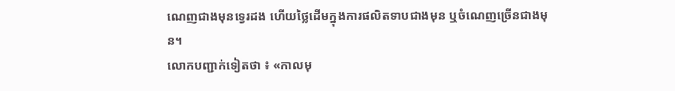ណេញជាងមុនទ្វេរដង ហើយថ្លៃដើមក្នុងការផលិតទាបជាងមុន ឬចំណេញច្រើនជាងមុន។
លោកបញ្ជាក់ទៀតថា ៖ «កាលមុ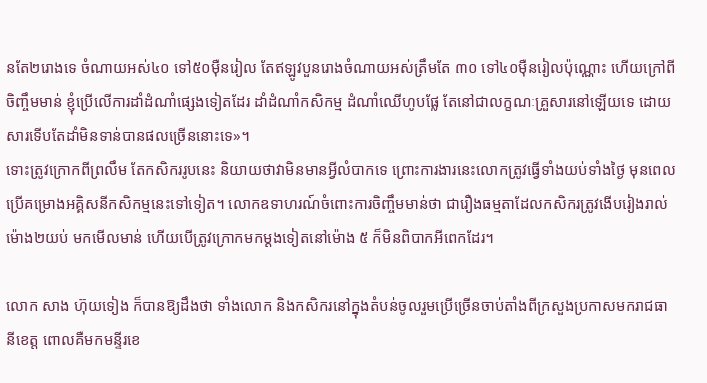នតែ២រោងទេ ចំណាយអស់៤០ ទៅ៥០ម៉ឺនរៀល តែឥឡូវបួនរោងចំណាយអស់ត្រឹមតែ ៣០ ទៅ៤០ម៉ឺនរៀលប៉ុណ្ណោះ ហើយក្រៅពីចិញ្ចឹមមាន់ ខ្ញុំប្រើលើការដាំដំណាំផ្សេងទៀតដែរ ដាំដំណាំកសិកម្ម ដំណាំឈើហូបផ្លែ តែនៅជាលក្ខណៈគ្រួសារនៅឡើយទេ ដោយសារទើបតែដាំមិនទាន់បានផលច្រើននោះទេ»។
ទោះត្រូវក្រោកពីព្រលឹម តែកសិកររូបនេះ និយាយថាវាមិនមានអ្វីលំបាកទេ ព្រោះការងារនេះលោកត្រូវធ្វើទាំងយប់ទាំងថ្ងៃ មុនពេលប្រើគម្រោងអគ្គិសនីកសិកម្មនេះទៅទៀត។ លោកឧទាហរណ៍ចំពោះការចិញ្ចឹមមាន់ថា ជារឿងធម្មតាដែលកសិករត្រូវងើបរៀងរាល់ម៉ោង២យប់ មកមើលមាន់ ហើយបើត្រូវក្រោកមកម្ដងទៀតនៅម៉ោង ៥ ក៏មិនពិបាកអីពេកដែរ។

លោក សាង ហ៊ុយទៀង ក៏បានឱ្យដឹងថា ទាំងលោក និងកសិករនៅក្នុងតំបន់ចូលរួមប្រើច្រើនចាប់តាំងពីក្រសួងប្រកាសមករាជធានីខេត្ត ពោលគឺមកមន្ទីរខេ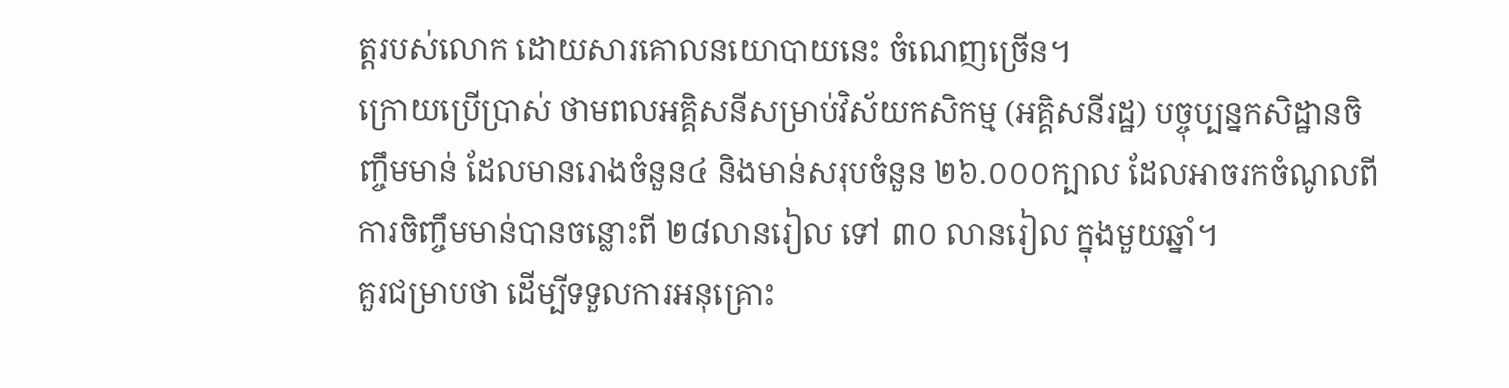ត្តរបស់លោក ដោយសារគោលនយោបាយនេះ ចំណេញច្រើន។
ក្រោយប្រើប្រាស់ ថាមពលអគ្គិសនីសម្រាប់វិស័យកសិកម្ម (អគ្គិសនីរដ្ឋ) បច្ចុប្បន្នកសិដ្ឋានចិញ្ចឹមមាន់ ដែលមានរោងចំនួន៤ និងមាន់សរុបចំនួន ២៦.០០០ក្បាល ដែលអាចរកចំណូលពីការចិញ្ចឹមមាន់បានចន្លោះពី ២៨លានរៀល ទៅ ៣០ លានរៀល ក្នុងមួយឆ្នាំ។
គួរជម្រាបថា ដើម្បីទទួលការអនុគ្រោះ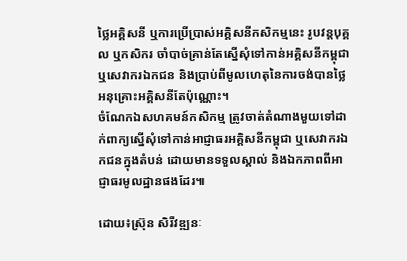ថ្លៃអគ្គិសនី ឬការប្រើប្រាស់អគ្គិសនីកសិកម្មនេះ រូបវន្តបុគ្គល ឬកសិករ ចាំបាច់គ្រាន់តែស្នើសុំទៅកាន់អគ្គិសនីកម្ពុជា ឬសេវាករឯកជន និងប្រាប់ពីមូលហេតុនៃការចង់បានថ្លៃអនុគ្រោះអគ្គិសនីតែប៉ុណ្ណោះ។
ចំណែកឯសហគមន៍កសិកម្ម ត្រូវចាត់តំណាងមួយទៅដាក់ពាក្យស្នើសុំទៅកាន់អាជ្ញាធរអគ្គិសនីកម្ពុជា ឬសេវាករឯកជនក្នុងតំបន់ ដោយមានទទួលស្គាល់ និងឯកភាពពីអាជ្ញាធរមូលដ្ឋានផងដែរ៕

ដោយ៖ស្រ៊ុន សិរីវឌ្ឍនៈ